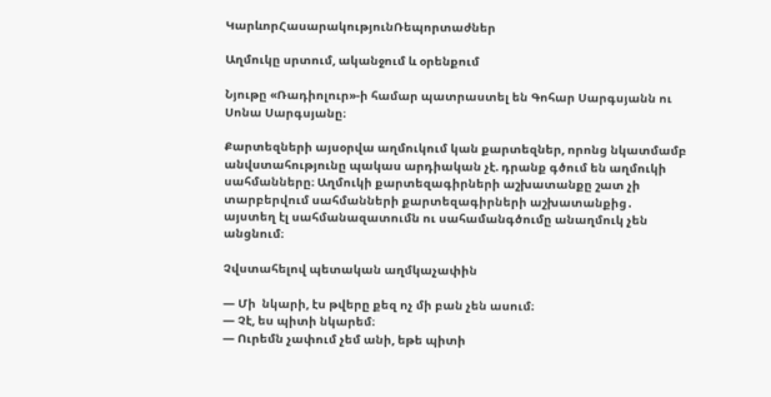ԿարևորՀասարակությունՌեպորտաժներ

Աղմուկը սրտում, ականջում և օրենքում

Նյութը «Ռադիոլուր»-ի համար պատրաստել են Գոհար Սարգսյանն ու Սոնա Սարգսյանը։

Քարտեզների այսօրվա աղմուկում կան քարտեզներ, որոնց նկատմամբ անվստահությունը պակաս արդիական չէ. դրանք գծում են աղմուկի սահմանները։ Աղմուկի քարտեզագիրների աշխատանքը շատ չի տարբերվում սահմանների քարտեզագիրների աշխատանքից․ այստեղ էլ սահմանազատումն ու սահամանգծումը անաղմուկ չեն անցնում։

Չվստահելով պետական աղմկաչափին

— Մի  նկարի, էս թվերը քեզ ոչ մի բան չեն ասում։
— Չէ, ես պիտի նկարեմ։
— Ուրեմն չափում չեմ անի, եթե պիտի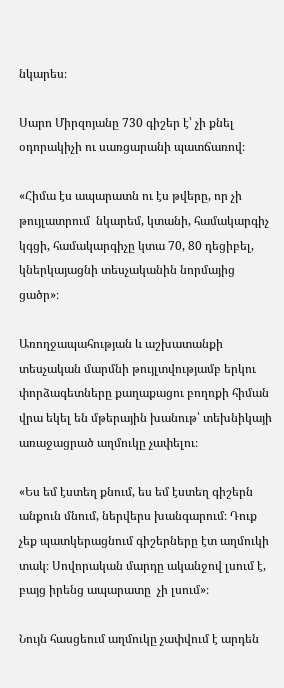նկարես։

Սարո Միրզոյանը 730 գիշեր է՝ չի քնել օդորակիչի ու սառցարանի պատճառով։

«Հիմա էս ապարատն ու էս թվերը, որ չի թույլատրում  նկարեմ, կտանի, համակարգիչ կգցի, համակարգիչը կտա 70, 80 դեցիբել, կներկայացնի տեսչականին նորմայից ցածր»։

Առողջապահության և աշխատանքի տեսչական մարմնի թույլտվությամբ երկու փորձագետները քաղաքացու բողոքի հիման վրա եկել են մթերային խանութ՝ տեխնիկայի առաջացրած աղմուկը չափելու։

«Ես եմ էստեղ քնում, ես եմ էստեղ գիշերն անքուն մնում, ներվերս խանգարում։ Դուք չեք պատկերացնում գիշերները էտ աղմուկի տակ։ Սովորական մարդը ականջով լսում է, բայց իրենց ապարատը  չի լսում»։

Նույն հասցեում աղմուկը չափվում է արդեն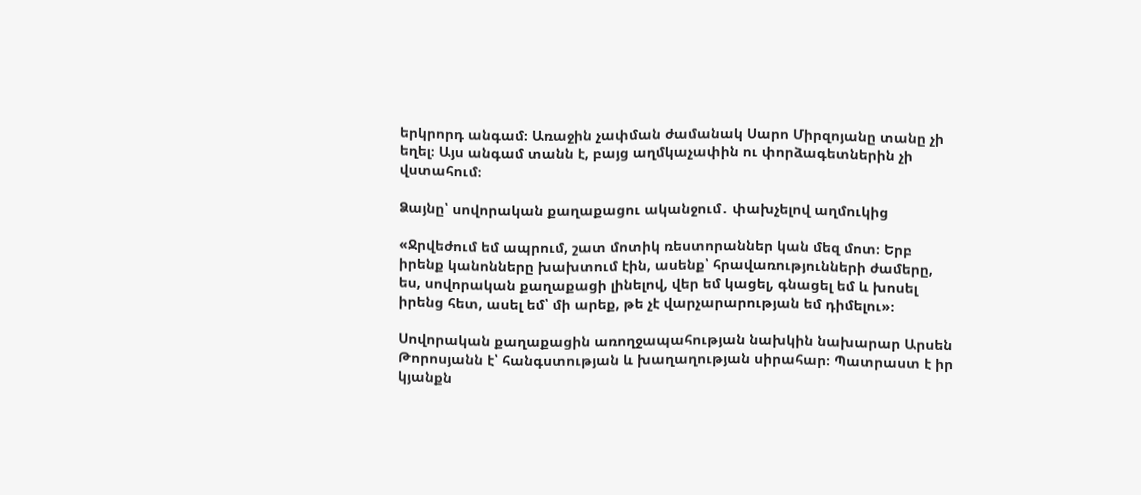երկրորդ անգամ։ Առաջին չափման ժամանակ Սարո Միրզոյանը տանը չի եղել։ Այս անգամ տանն է, բայց աղմկաչափին ու փորձագետներին չի վստահում։

Ձայնը՝ սովորական քաղաքացու ականջում․ փախչելով աղմուկից

«Ջրվեժում եմ ապրում, շատ մոտիկ ռեստորաններ կան մեզ մոտ։ Երբ իրենք կանոնները խախտում էին, ասենք՝ հրավառությունների ժամերը, ես, սովորական քաղաքացի լինելով, վեր եմ կացել, գնացել եմ և խոսել իրենց հետ, ասել եմ՝ մի արեք, թե չէ վարչարարության եմ դիմելու»։

Սովորական քաղաքացին առողջապահության նախկին նախարար Արսեն Թորոսյանն է՝ հանգստության և խաղաղության սիրահար։ Պատրաստ է իր կյանքն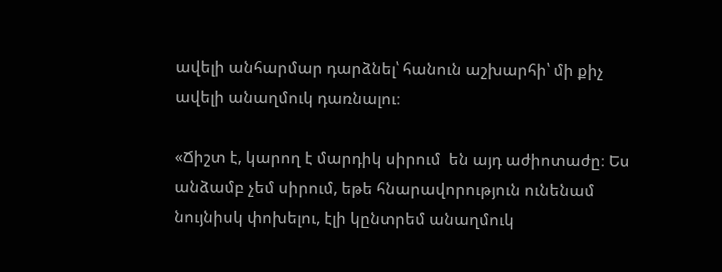ավելի անհարմար դարձնել՝ հանուն աշխարհի՝ մի քիչ ավելի անաղմուկ դառնալու։

«Ճիշտ է, կարող է մարդիկ սիրում  են այդ աժիոտաժը։ Ես անձամբ չեմ սիրում, եթե հնարավորություն ունենամ նույնիսկ փոխելու, էլի կընտրեմ անաղմուկ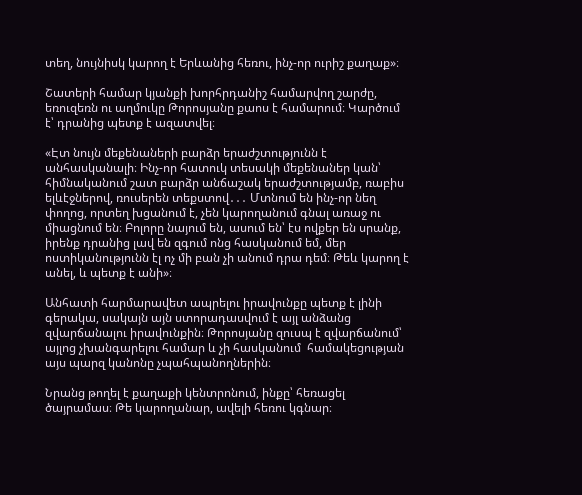տեղ, նույնիսկ կարող է Երևանից հեռու, ինչ-որ ուրիշ քաղաք»։

Շատերի համար կյանքի խորհրդանիշ համարվող շարժը, եռուզեռն ու աղմուկը Թորոսյանը քաոս է համարում։ Կարծում է՝ դրանից պետք է ազատվել։

«Էտ նույն մեքենաների բարձր երաժշտությունն է անհասկանալի։ Ինչ-որ հատուկ տեսակի մեքենաներ կան՝ հիմնականում շատ բարձր անճաշակ երաժշտությամբ, ռաբիս ելևէջներով, ռուսերեն տեքստով․․․ Մտնում են ինչ-որ նեղ փողոց, որտեղ խցանում է, չեն կարողանում գնալ առաջ ու միացնում են։ Բոլորը նայում են, ասում են՝ էս ովքեր են սրանք, իրենք դրանից լավ են զգում ոնց հասկանում եմ, մեր ոստիկանությունն էլ ոչ մի բան չի անում դրա դեմ։ Թեև կարող է անել, և պետք է անի»։

Անհատի հարմարավետ ապրելու իրավունքը պետք է լինի գերակա, սակայն այն ստորադասվում է այլ անձանց զվարճանալու իրավունքին։ Թորոսյանը զուսպ է զվարճանում՝ այլոց չխանգարելու համար և չի հասկանում  համակեցության այս պարզ կանոնը չպահպանողներին։

Նրանց թողել է քաղաքի կենտրոնում, ինքը՝ հեռացել ծայրամաս։ Թե կարողանար, ավելի հեռու կգնար։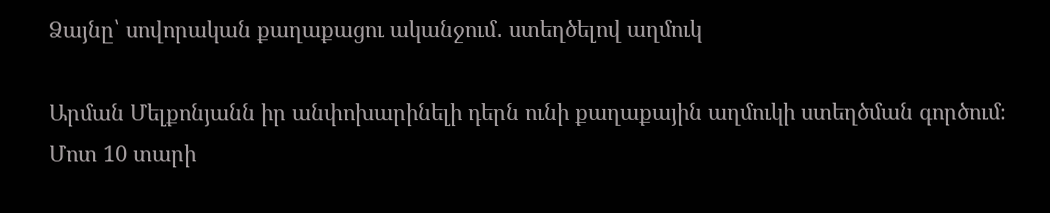Ձայնը՝ սովորական քաղաքացու ականջում․ ստեղծելով աղմուկ

Արման Մելքոնյանն իր անփոխարինելի դերն ունի քաղաքային աղմուկի ստեղծման գործում։ Մոտ 10 տարի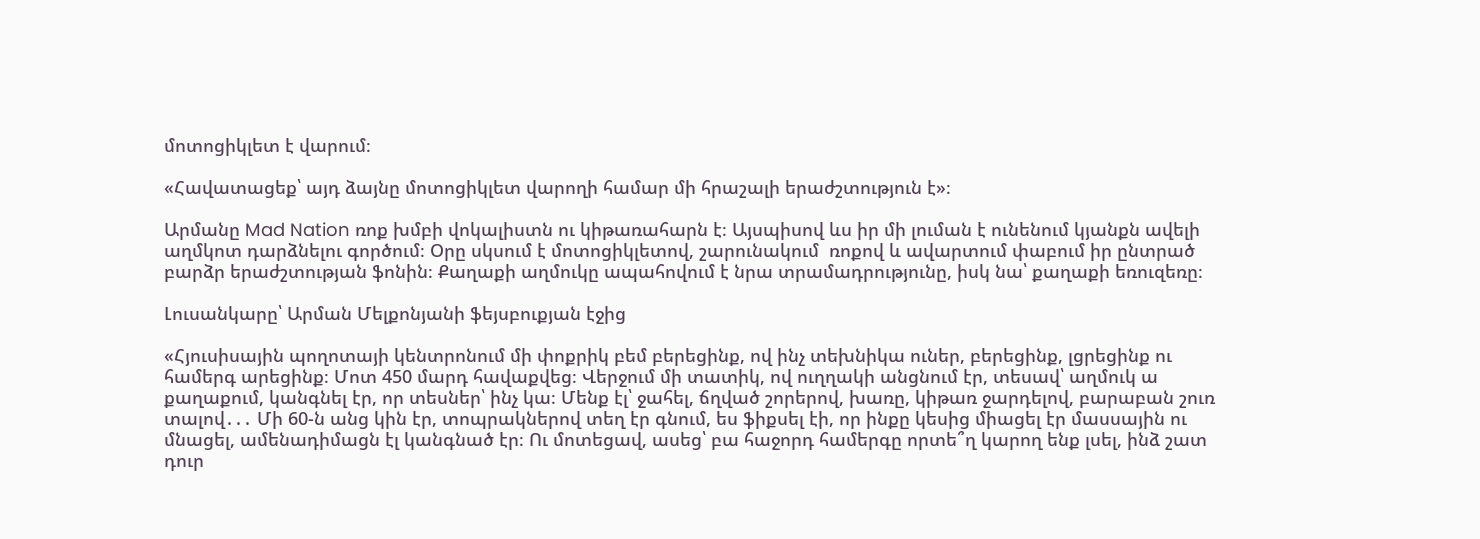մոտոցիկլետ է վարում։

«Հավատացեք՝ այդ ձայնը մոտոցիկլետ վարողի համար մի հրաշալի երաժշտություն է»։

Արմանը Mad Nation ռոք խմբի վոկալիստն ու կիթառահարն է։ Այսպիսով ևս իր մի լուման է ունենում կյանքն ավելի աղմկոտ դարձնելու գործում։ Օրը սկսում է մոտոցիկլետով, շարունակում  ռոքով և ավարտում փաբում իր ընտրած բարձր երաժշտության ֆոնին։ Քաղաքի աղմուկը ապահովում է նրա տրամադրությունը, իսկ նա՝ քաղաքի եռուզեռը։

Լուսանկարը՝ Արման Մելքոնյանի ֆեյսբուքյան էջից

«Հյուսիսային պողոտայի կենտրոնում մի փոքրիկ բեմ բերեցինք, ով ինչ տեխնիկա ուներ, բերեցինք, լցրեցինք ու համերգ արեցինք։ Մոտ 450 մարդ հավաքվեց։ Վերջում մի տատիկ, ով ուղղակի անցնում էր, տեսավ՝ աղմուկ ա քաղաքում, կանգնել էր, որ տեսներ՝ ինչ կա։ Մենք էլ՝ ջահել, ճղված շորերով, խառը, կիթառ ջարդելով, բարաբան շուռ տալով․․․ Մի 60-ն անց կին էր, տոպրակներով տեղ էր գնում, ես ֆիքսել էի, որ ինքը կեսից միացել էր մասսային ու մնացել, ամենադիմացն էլ կանգնած էր։ Ու մոտեցավ, ասեց՝ բա հաջորդ համերգը որտե՞ղ կարող ենք լսել, ինձ շատ դուր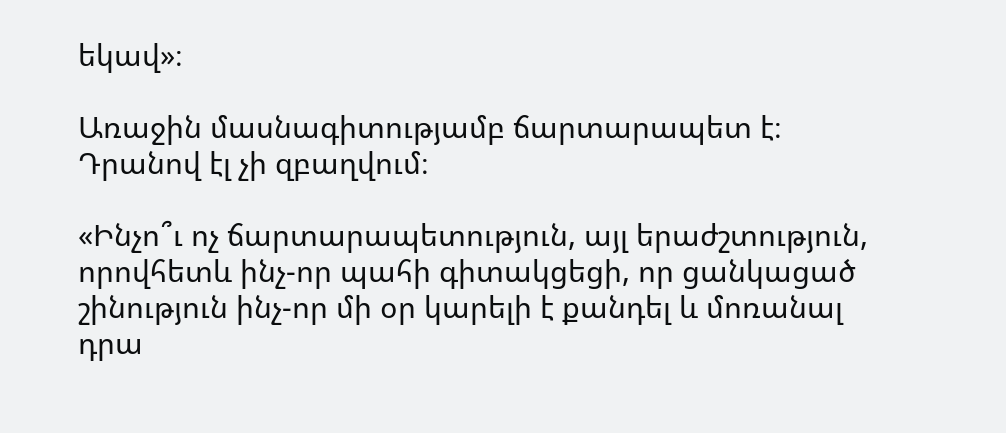եկավ»։

Առաջին մասնագիտությամբ ճարտարապետ է։ Դրանով էլ չի զբաղվում։

«Ինչո՞ւ ոչ ճարտարապետություն, այլ երաժշտություն, որովհետև ինչ-որ պահի գիտակցեցի, որ ցանկացած շինություն ինչ-որ մի օր կարելի է քանդել և մոռանալ դրա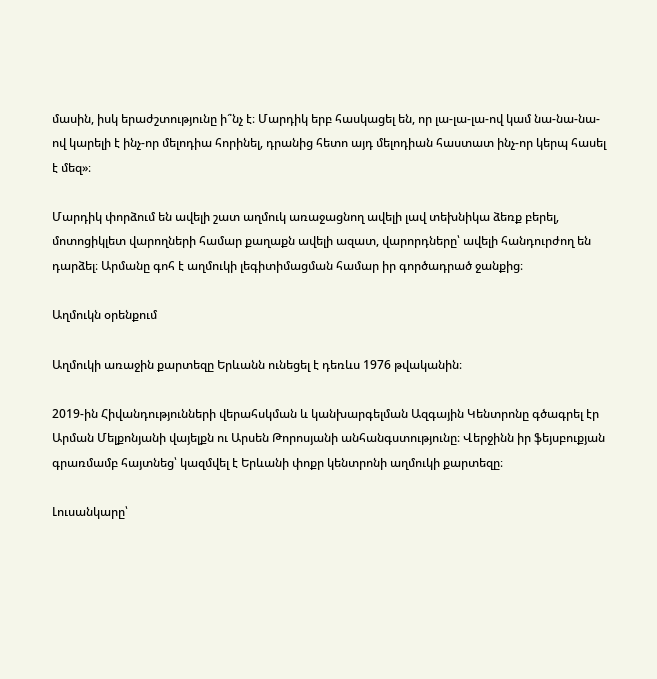մասին, իսկ երաժշտությունը ի՞նչ է։ Մարդիկ երբ հասկացել են, որ լա-լա-լա-ով կամ նա-նա-նա-ով կարելի է ինչ-որ մելոդիա հորինել, դրանից հետո այդ մելոդիան հաստատ ինչ-որ կերպ հասել է մեզ»։

Մարդիկ փորձում են ավելի շատ աղմուկ առաջացնող ավելի լավ տեխնիկա ձեռք բերել, մոտոցիկլետ վարողների համար քաղաքն ավելի ազատ, վարորդները՝ ավելի հանդուրժող են դարձել։ Արմանը գոհ է աղմուկի լեգիտիմացման համար իր գործադրած ջանքից։

Աղմուկն օրենքում

Աղմուկի առաջին քարտեզը Երևանն ունեցել է դեռևս 1976 թվականին։

2019-ին Հիվանդությունների վերահսկման և կանխարգելման Ազգային Կենտրոնը գծագրել էր Արման Մելքոնյանի վայելքն ու Արսեն Թորոսյանի անհանգստությունը։ Վերջինն իր ֆեյսբուքյան գրառմամբ հայտնեց՝ կազմվել է Երևանի փոքր կենտրոնի աղմուկի քարտեզը։

Լուսանկարը՝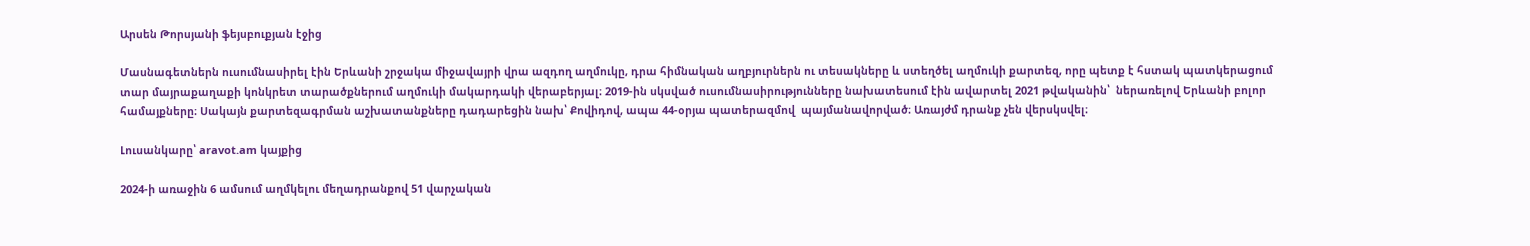Արսեն Թորսյանի ֆեյսբուքյան էջից

Մասնագետներն ուսումնասիրել էին Երևանի շրջակա միջավայրի վրա ազդող աղմուկը, դրա հիմնական աղբյուրներն ու տեսակները և ստեղծել աղմուկի քարտեզ, որը պետք է հստակ պատկերացում տար մայրաքաղաքի կոնկրետ տարածքներում աղմուկի մակարդակի վերաբերյալ։ 2019-ին սկսված ուսումնասիրությունները նախատեսում էին ավարտել 2021 թվականին՝  ներառելով Երևանի բոլոր համայքները։ Սակայն քարտեզագրման աշխատանքները դադարեցին նախ՝ Քովիդով, ապա 44-օրյա պատերազմով  պայմանավորված։ Առայժմ դրանք չեն վերսկսվել։

Լուսանկարը՝ aravot.am կայքից

2024-ի առաջին 6 ամսում աղմկելու մեղադրանքով 51 վարչական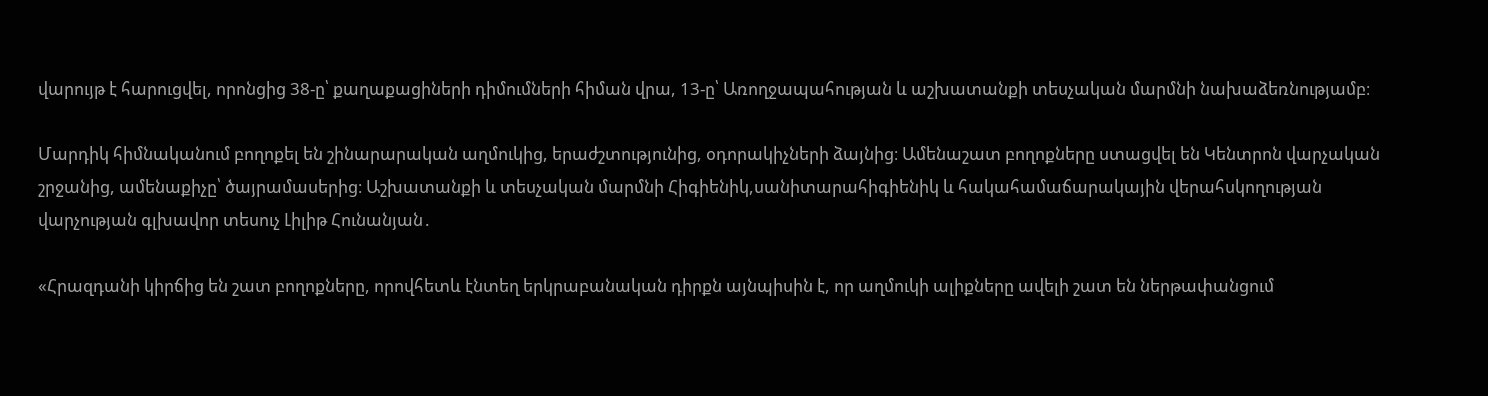վարույթ է հարուցվել, որոնցից 38-ը՝ քաղաքացիների դիմումների հիման վրա, 13-ը՝ Առողջապահության և աշխատանքի տեսչական մարմնի նախաձեռնությամբ։

Մարդիկ հիմնականում բողոքել են շինարարական աղմուկից, երաժշտությունից, օդորակիչների ձայնից։ Ամենաշատ բողոքները ստացվել են Կենտրոն վարչական շրջանից, ամենաքիչը՝ ծայրամասերից։ Աշխատանքի և տեսչական մարմնի Հիգիենիկ,սանիտարահիգիենիկ և հակահամաճարակային վերահսկողության վարչության գլխավոր տեսուչ Լիլիթ Հունանյան․

«Հրազդանի կիրճից են շատ բողոքները, որովհետև էնտեղ երկրաբանական դիրքն այնպիսին է, որ աղմուկի ալիքները ավելի շատ են ներթափանցում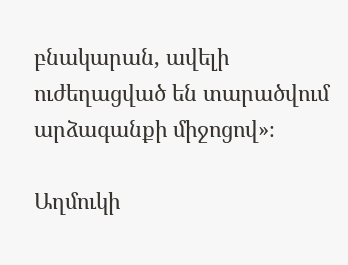բնակարան, ավելի ուժեղացված են տարածվում արձագանքի միջոցով»։

Աղմուկի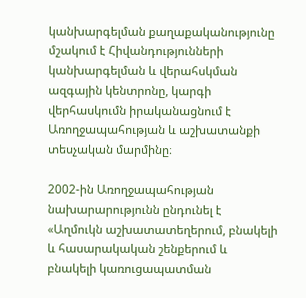կանխարգելման քաղաքականությունը մշակում է Հիվանդությունների կանխարգելման և վերահսկման ազգային կենտրոնը, կարգի վերհասկումն իրականացնում է Առողջապահության և աշխատանքի տեսչական մարմինը։

2002-ին Առողջապահության նախարարությունն ընդունել է «Աղմուկն աշխատատեղերում, բնակելի և հասարակական շենքերում և բնակելի կառուցապատման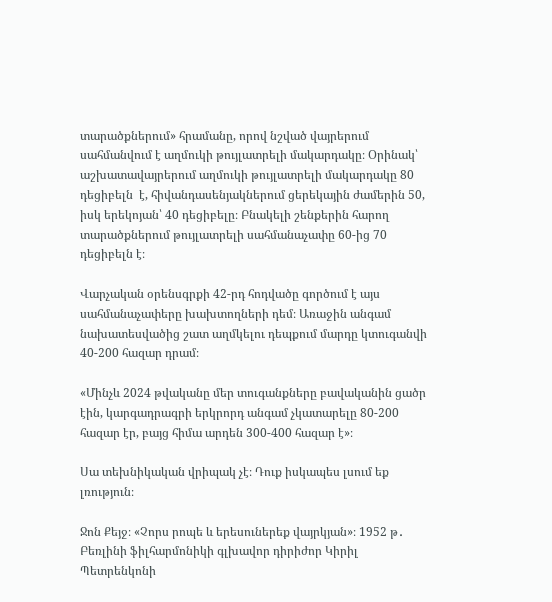տարածքներում» հրամանը, որով նշված վայրերում սահմանվում է աղմուկի թույլատրելի մակարդակը։ Օրինակ՝ աշխատավայրերում աղմուկի թույլատրելի մակարդակը 80 դեցիբելն  է, հիվանդասենյակներում ցերեկային ժամերին 50, իսկ երեկոյան՝ 40 դեցիբելը։ Բնակելի շենքերին հարող տարածքներում թույլատրելի սահմանաչափը 60-ից 70 դեցիբելն է։

Վարչական օրենսգրքի 42-րդ հոդվածը գործում է այս սահմանաչափերը խախտողների դեմ։ Առաջին անգամ նախատեսվածից շատ աղմկելու դեպքում մարդը կտուգանվի 40-200 հազար դրամ։

«Մինչև 2024 թվականը մեր տուգանքները բավականին ցածր էին, կարգադրագրի երկրորդ անգամ չկատարելը 80-200 հազար էր, բայց հիմա արդեն 300-400 հազար է»։

Սա տեխնիկական վրիպակ չէ։ Դուք իսկապես լսում եք լռություն։

Ջոն Քեյջ։ «Չորս րոպե և երեսուներեք վայրկյան»։ 1952 թ․ Բեռլինի ֆիլհարմոնիկի գլխավոր դիրիժոր Կիրիլ Պետրենկոնի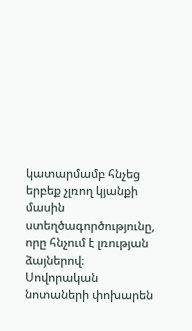կատարմամբ հնչեց երբեք չլռող կյանքի մասին ստեղծագործությունը, որը հնչում է լռության ձայներով։ Սովորական նոտաների փոխարեն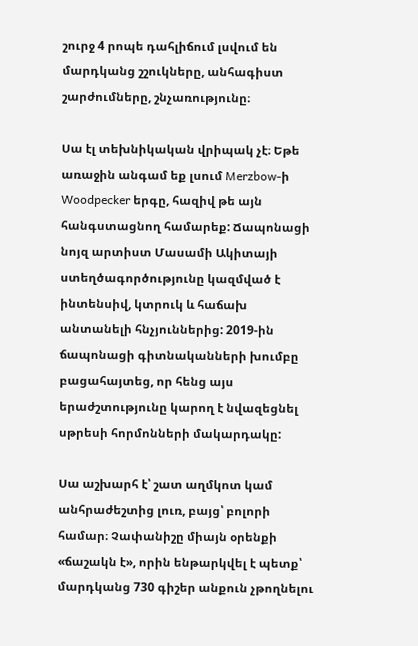շուրջ 4 րոպե դահլիճում լսվում են մարդկանց շշուկները, անհագիստ շարժումները, շնչառությունը։

Սա էլ տեխնիկական վրիպակ չէ։ Եթե առաջին անգամ եք լսում Merzbow-ի Woodpecker երգը, հազիվ թե այն հանգստացնող համարեք: Ճապոնացի նոյզ արտիստ Մասամի Ակիտայի ստեղծագործությունը կազմված է ինտենսիվ, կտրուկ և հաճախ անտանելի հնչյուններից: 2019-ին ճապոնացի գիտնականների խումբը բացահայտեց, որ հենց այս երաժշտությունը կարող է նվազեցնել սթրեսի հորմոնների մակարդակը:

Սա աշխարհ է՝ շատ աղմկոտ կամ անհրաժեշտից լուռ, բայց՝ բոլորի համար։ Չափանիշը միայն օրենքի «ճաշակն է», որին ենթարկվել է պետք՝ մարդկանց 730 գիշեր անքուն չթողնելու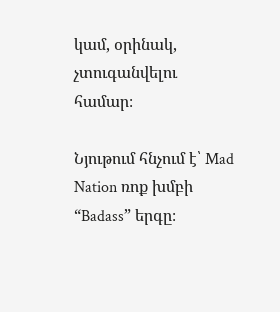կամ, օրինակ,  չտուգանվելու համար։

Նյութում հնչում է՝ Mad Nation ռոք խմբի “Badass” երգը։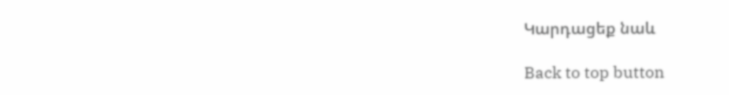Կարդացեք նաև

Back to top button